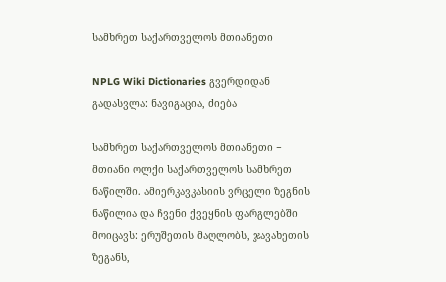სამხრეთ საქართველოს მთიანეთი

NPLG Wiki Dictionaries გვერდიდან
გადასვლა: ნავიგაცია, ძიება

სამხრეთ საქართველოს მთიანეთი − მთიანი ოლქი საქართველოს სამხრეთ ნაწილში. ამიერკავკასიის ვრცელი ზეგნის ნაწილია და ჩვენი ქვეყნის ფარგლებში მოიცავს: ერუშეთის მაღლობს, ჯავახეთის ზეგანს,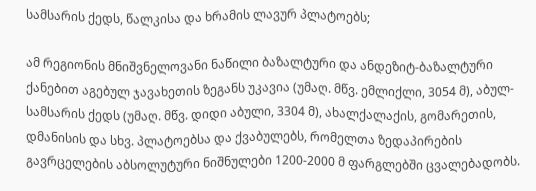სამსარის ქედს, წალკისა და ხრამის ლავურ პლატოებს;

ამ რეგიონის მნიშვნელოვანი ნაწილი ბაზალტური და ანდეზიტ-ბაზალტური ქანებით აგებულ ჯავახეთის ზეგანს უკავია (უმაღ. მწვ. ემლიქლი, 3054 მ), აბულ-სამსარის ქედს (უმაღ. მწვ. დიდი აბული, 3304 მ), ახალქალაქის, გომარეთის, დმანისის და სხვ. პლატოებსა და ქვაბულებს, რომელთა ზედაპირების გავრცელების აბსოლუტური ნიშნულები 1200-2000 მ ფარგლებში ცვალებადობს.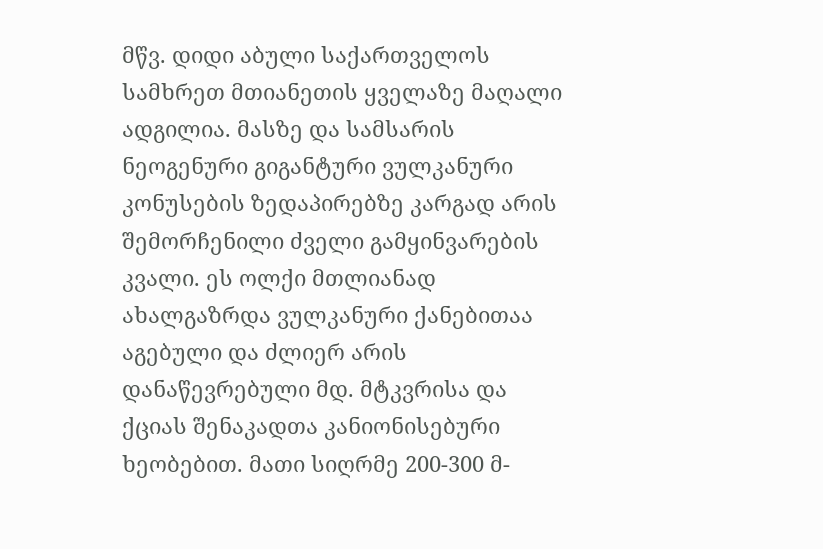მწვ. დიდი აბული საქართველოს სამხრეთ მთიანეთის ყველაზე მაღალი ადგილია. მასზე და სამსარის ნეოგენური გიგანტური ვულკანური კონუსების ზედაპირებზე კარგად არის შემორჩენილი ძველი გამყინვარების კვალი. ეს ოლქი მთლიანად ახალგაზრდა ვულკანური ქანებითაა აგებული და ძლიერ არის დანაწევრებული მდ. მტკვრისა და ქციას შენაკადთა კანიონისებური ხეობებით. მათი სიღრმე 200-300 მ-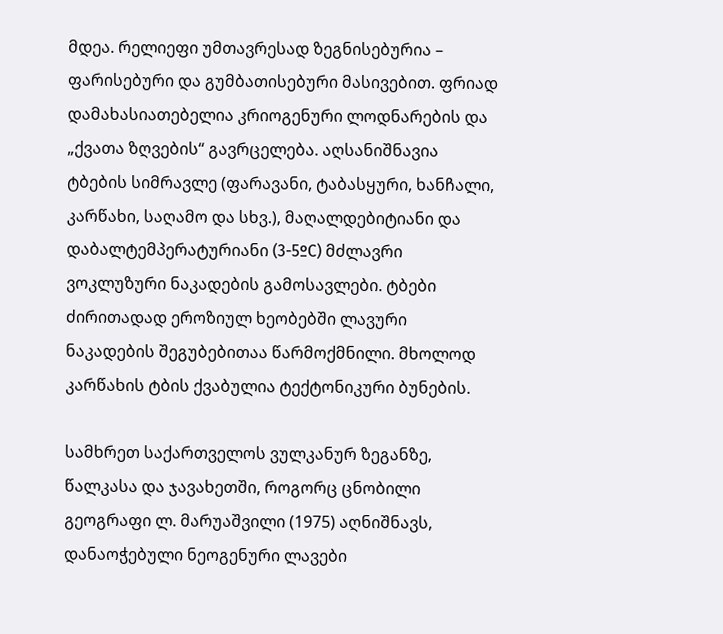მდეა. რელიეფი უმთავრესად ზეგნისებურია – ფარისებური და გუმბათისებური მასივებით. ფრიად დამახასიათებელია კრიოგენური ლოდნარების და „ქვათა ზღვების“ გავრცელება. აღსანიშნავია ტბების სიმრავლე (ფარავანი, ტაბასყური, ხანჩალი, კარწახი, საღამო და სხვ.), მაღალდებიტიანი და დაბალტემპერატურიანი (3-5ºC) მძლავრი ვოკლუზური ნაკადების გამოსავლები. ტბები ძირითადად ეროზიულ ხეობებში ლავური ნაკადების შეგუბებითაა წარმოქმნილი. მხოლოდ კარწახის ტბის ქვაბულია ტექტონიკური ბუნების.

სამხრეთ საქართველოს ვულკანურ ზეგანზე, წალკასა და ჯავახეთში, როგორც ცნობილი გეოგრაფი ლ. მარუაშვილი (1975) აღნიშნავს, დანაოჭებული ნეოგენური ლავები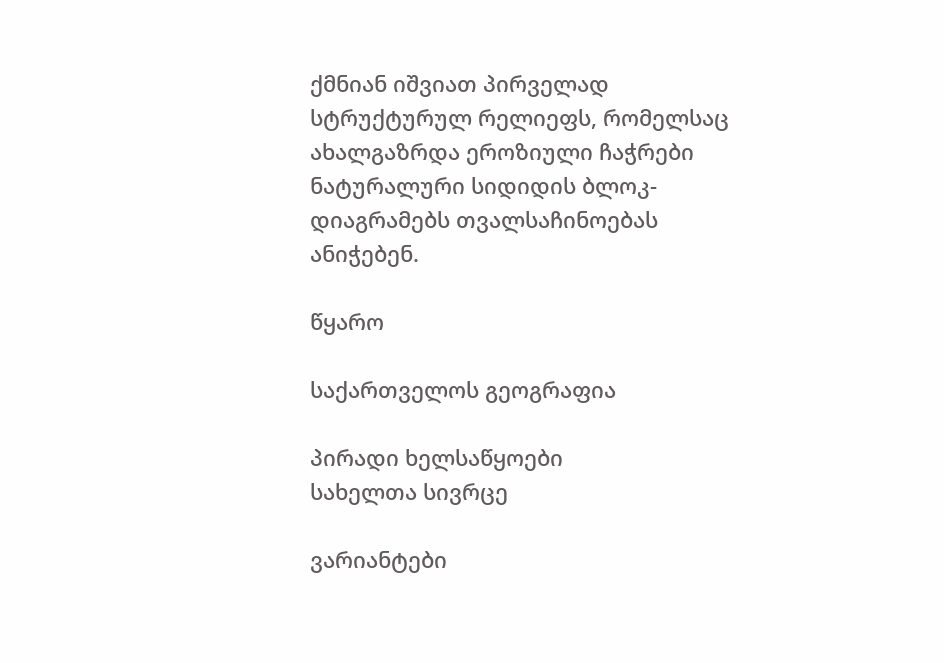ქმნიან იშვიათ პირველად სტრუქტურულ რელიეფს, რომელსაც ახალგაზრდა ეროზიული ჩაჭრები ნატურალური სიდიდის ბლოკ-დიაგრამებს თვალსაჩინოებას ანიჭებენ.

წყარო

საქართველოს გეოგრაფია

პირადი ხელსაწყოები
სახელთა სივრცე

ვარიანტები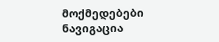მოქმედებები
ნავიგაცია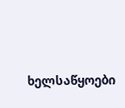ხელსაწყოები